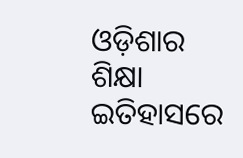ଓଡ଼ିଶାର ଶିକ୍ଷା ଇତିହାସରେ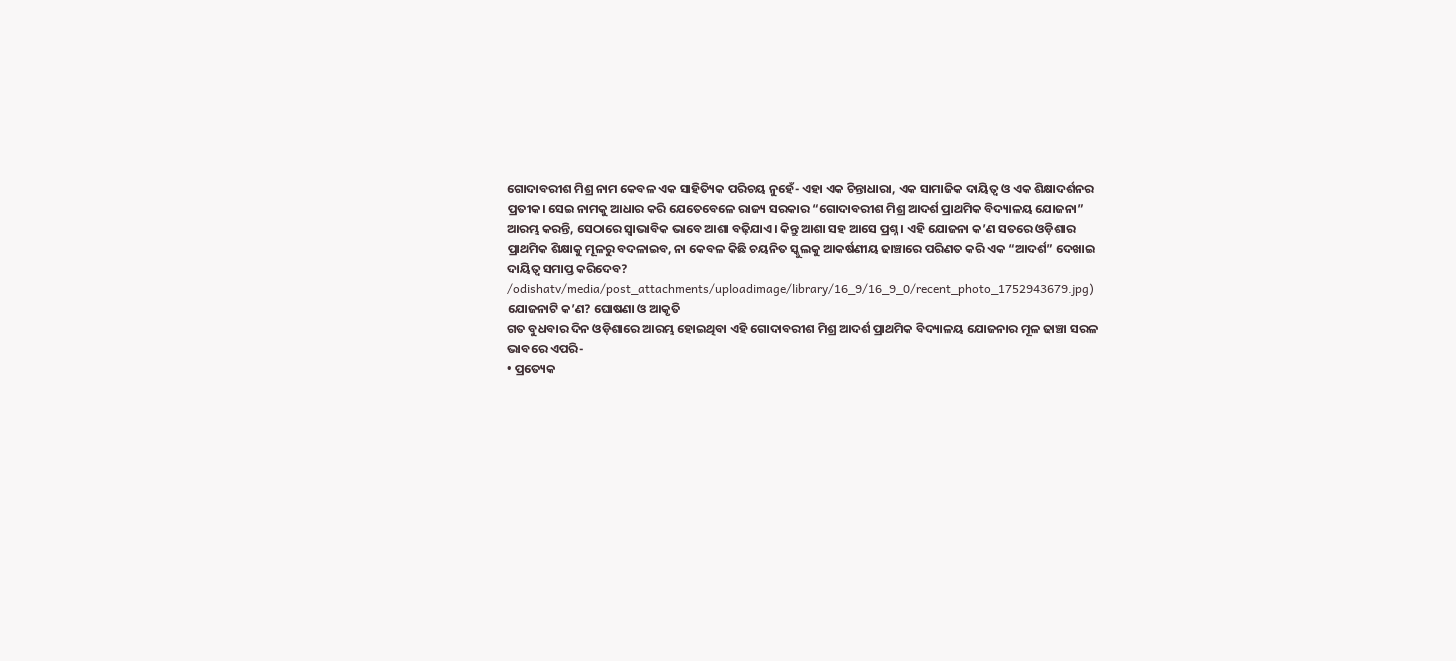ଗୋଦାବରୀଶ ମିଶ୍ର ନାମ କେବଳ ଏକ ସାହିତ୍ୟିକ ପରିଚୟ ନୁହେଁ- ଏହା ଏକ ଚିନ୍ତାଧାରା, ଏକ ସାମାଜିକ ଦାୟିତ୍ୱ ଓ ଏକ ଶିକ୍ଷାଦର୍ଶନର ପ୍ରତୀକ। ସେଇ ନାମକୁ ଆଧାର କରି ଯେତେବେଳେ ରାଜ୍ୟ ସରକାର “ଗୋଦାବରୀଶ ମିଶ୍ର ଆଦର୍ଶ ପ୍ରାଥମିକ ବିଦ୍ୟାଳୟ ଯୋଜନା” ଆରମ୍ଭ କରନ୍ତି, ସେଠାରେ ସ୍ୱାଭାବିକ ଭାବେ ଆଶା ବଢ଼ିଯାଏ। କିନ୍ତୁ ଆଶା ସହ ଆସେ ପ୍ରଶ୍ନ। ଏହି ଯୋଜନା କ’ଣ ସତରେ ଓଡ଼ିଶାର ପ୍ରାଥମିକ ଶିକ୍ଷାକୁ ମୂଳରୁ ବଦଳାଇବ, ନା କେବଳ କିଛି ଚୟନିତ ସ୍କୁଲକୁ ଆକର୍ଷଣୀୟ ଢାଞ୍ଚାରେ ପରିଣତ କରି ଏକ “ଆଦର୍ଶ” ଦେଖାଇ ଦାୟିତ୍ୱ ସମାପ୍ତ କରିଦେବ?
/odishatv/media/post_attachments/uploadimage/library/16_9/16_9_0/recent_photo_1752943679.jpg)
ଯୋଜନାଟି କ’ଣ? ଘୋଷଣା ଓ ଆକୃତି
ଗତ ବୁଧବାର ଦିନ ଓଡ଼ିଶାରେ ଆରମ୍ଭ ହୋଇଥିବା ଏହି ଗୋଦାବରୀଶ ମିଶ୍ର ଆଦର୍ଶ ପ୍ରାଥମିକ ବିଦ୍ୟାଳୟ ଯୋଜନାର ମୂଳ ଢାଞ୍ଚା ସରଳ ଭାବରେ ଏପରି-
• ପ୍ରତ୍ୟେକ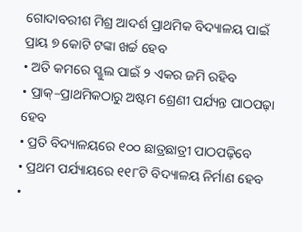ଗୋଦାବରୀଶ ମିଶ୍ର ଆଦର୍ଶ ପ୍ରାଥମିକ ବିଦ୍ୟାଳୟ ପାଇଁ ପ୍ରାୟ ୭ କୋଟି ଟଙ୍କା ଖର୍ଚ୍ଚ ହେବ
• ଅତି କମରେ ସ୍ଖୁଲ ପାଇଁ ୨ ଏକର ଜମି ରହିବ
• ପ୍ରାକ୍–ପ୍ରାଥମିକଠାରୁ ଅଷ୍ଟମ ଶ୍ରେଣୀ ପର୍ଯ୍ୟନ୍ତ ପାଠପଢ଼ା ହେବ
• ପ୍ରତି ବିଦ୍ୟାଳୟରେ ୧୦୦ ଛାତ୍ରଛାତ୍ରୀ ପାଠପଢ଼ିବେ
• ପ୍ରଥମ ପର୍ଯ୍ୟାୟରେ ୧୧୮ଟି ବିଦ୍ୟାଳୟ ନିର୍ମାଣ ହେବ
•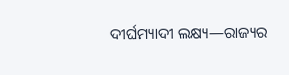ଦୀର୍ଘମ୍ୟାଦୀ ଲକ୍ଷ୍ୟ—ରାଜ୍ୟର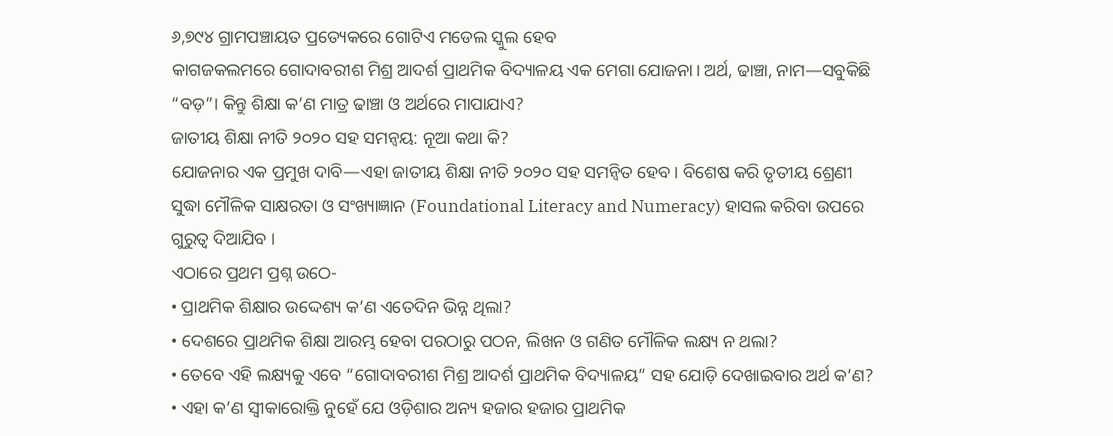୬,୭୯୪ ଗ୍ରାମପଞ୍ଚାୟତ ପ୍ରତ୍ୟେକରେ ଗୋଟିଏ ମଡେଲ ସ୍କୁଲ ହେବ
କାଗଜକଲମରେ ଗୋଦାବରୀଶ ମିଶ୍ର ଆଦର୍ଶ ପ୍ରାଥମିକ ବିଦ୍ୟାଳୟ ଏକ ମେଗା ଯୋଜନା। ଅର୍ଥ, ଢାଞ୍ଚା, ନାମ—ସବୁକିଛି “ବଡ଼”। କିନ୍ତୁ ଶିକ୍ଷା କ’ଣ ମାତ୍ର ଢାଞ୍ଚା ଓ ଅର୍ଥରେ ମାପାଯାଏ?
ଜାତୀୟ ଶିକ୍ଷା ନୀତି ୨୦୨୦ ସହ ସମନ୍ୱୟ: ନୂଆ କଥା କି?
ଯୋଜନାର ଏକ ପ୍ରମୁଖ ଦାବି—ଏହା ଜାତୀୟ ଶିକ୍ଷା ନୀତି ୨୦୨୦ ସହ ସମନ୍ୱିତ ହେବ। ବିଶେଷ କରି ତୃତୀୟ ଶ୍ରେଣୀ ସୁଦ୍ଧା ମୌଳିକ ସାକ୍ଷରତା ଓ ସଂଖ୍ୟାଜ୍ଞାନ (Foundational Literacy and Numeracy) ହାସଲ କରିବା ଉପରେ ଗୁରୁତ୍ୱ ଦିଆଯିବ ।
ଏଠାରେ ପ୍ରଥମ ପ୍ରଶ୍ନ ଉଠେ-
• ପ୍ରାଥମିକ ଶିକ୍ଷାର ଉଦ୍ଦେଶ୍ୟ କ’ଣ ଏତେଦିନ ଭିନ୍ନ ଥିଲା?
• ଦେଶରେ ପ୍ରାଥମିକ ଶିକ୍ଷା ଆରମ୍ଭ ହେବା ପରଠାରୁ ପଠନ, ଲିଖନ ଓ ଗଣିତ ମୌଳିକ ଲକ୍ଷ୍ୟ ନ ଥଲା?
• ତେବେ ଏହି ଲକ୍ଷ୍ୟକୁ ଏବେ “ଗୋଦାବରୀଶ ମିଶ୍ର ଆଦର୍ଶ ପ୍ରାଥମିକ ବିଦ୍ୟାଳୟ” ସହ ଯୋଡ଼ି ଦେଖାଇବାର ଅର୍ଥ କ’ଣ?
• ଏହା କ’ଣ ସ୍ୱୀକାରୋକ୍ତି ନୁହେଁ ଯେ ଓଡ଼ିଶାର ଅନ୍ୟ ହଜାର ହଜାର ପ୍ରାଥମିକ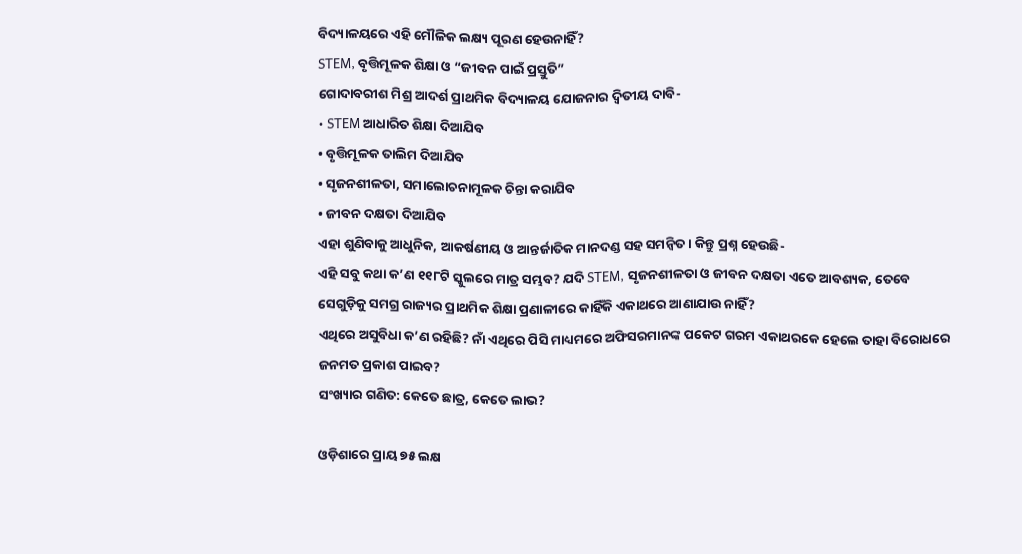ବିଦ୍ୟାଳୟରେ ଏହି ମୌଳିକ ଲକ୍ଷ୍ୟ ପୂରଣ ହେଉନାହିଁ?
STEM, ବୃତ୍ତିମୂଳକ ଶିକ୍ଷା ଓ “ଜୀବନ ପାଇଁ ପ୍ରସ୍ତୁତି”
ଗୋଦାବରୀଶ ମିଶ୍ର ଆଦର୍ଶ ପ୍ରାଥମିକ ବିଦ୍ୟାଳୟ ଯୋଜନାର ଦ୍ୱିତୀୟ ଦାବି-
• STEM ଆଧାରିତ ଶିକ୍ଷା ଦିଆଯିବ
• ବୃତ୍ତିମୂଳକ ତାଲିମ ଦିଆଯିବ
• ସୃଜନଶୀଳତା, ସମାଲୋଚନାମୂଳକ ଚିନ୍ତା କରାଯିବ
• ଜୀବନ ଦକ୍ଷତା ଦିଆଯିବ
ଏହା ଶୁଣିବାକୁ ଆଧୁନିକ, ଆକର୍ଷଣୀୟ ଓ ଆନ୍ତର୍ଜାତିକ ମାନଦଣ୍ଡ ସହ ସମନ୍ୱିତ। କିନ୍ତୁ ପ୍ରଶ୍ନ ହେଉଛି-
ଏହି ସବୁ କଥା କ’ଣ ୧୧୮ଟି ସ୍କୁଲରେ ମାତ୍ର ସମ୍ଭବ? ଯଦି STEM, ସୃଜନଶୀଳତା ଓ ଜୀବନ ଦକ୍ଷତା ଏତେ ଆବଶ୍ୟକ, ତେବେ ସେଗୁଡ଼ିକୁ ସମଗ୍ର ରାଜ୍ୟର ପ୍ରାଥମିକ ଶିକ୍ଷା ପ୍ରଣାଳୀରେ କାହିଁକି ଏକାଥରେ ଆଣାଯାଉ ନାହିଁ?
ଏଥିରେ ଅସୁବିଧା କ’ଣ ରହିଛି? ନାଁ ଏଥିରେ ପିସି ମାଧ୍ୟମରେ ଅଫିସରମାନଙ୍କ ପକେଟ ଗରମ ଏକାଥରକେ ହେଲେ ତାହା ବିରୋଧରେ ଜନମତ ପ୍ରକାଶ ପାଇବ?
ସଂଖ୍ୟାର ଗଣିତ: କେତେ ଛାତ୍ର, କେତେ ଲାଭ?

ଓଡ଼ିଶାରେ ପ୍ରାୟ ୭୫ ଲକ୍ଷ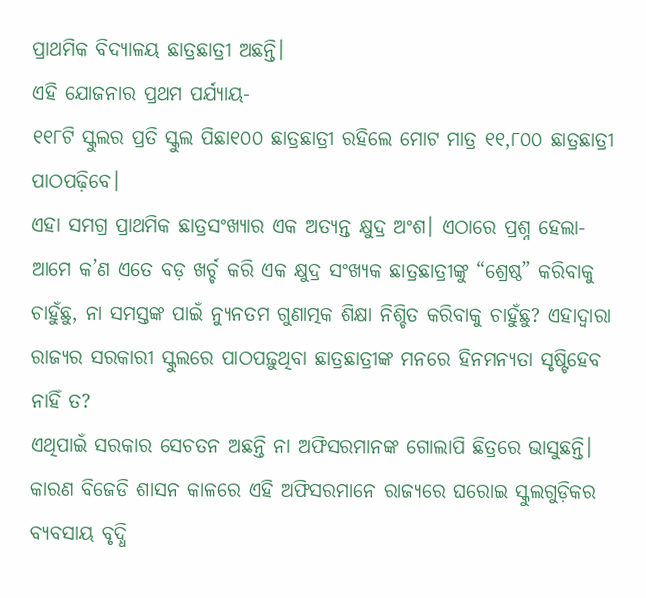ପ୍ରାଥମିକ ବିଦ୍ୟାଳୟ ଛାତ୍ରଛାତ୍ରୀ ଅଛନ୍ତି।
ଏହି ଯୋଜନାର ପ୍ରଥମ ପର୍ଯ୍ୟାୟ-
୧୧୮ଟି ସ୍କୁଲର ପ୍ରତି ସ୍କୁଲ ପିଛା୧୦୦ ଛାତ୍ରଛାତ୍ରୀ ରହିଲେ ମୋଟ ମାତ୍ର ୧୧,୮୦୦ ଛାତ୍ରଛାତ୍ରୀ ପାଠପଢ଼ିବେ।
ଏହା ସମଗ୍ର ପ୍ରାଥମିକ ଛାତ୍ରସଂଖ୍ୟାର ଏକ ଅତ୍ୟନ୍ତ କ୍ଷୁଦ୍ର ଅଂଶ। ଏଠାରେ ପ୍ରଶ୍ନ ହେଲା- ଆମେ କ’ଣ ଏତେ ବଡ଼ ଖର୍ଚ୍ଚ କରି ଏକ କ୍ଷୁଦ୍ର ସଂଖ୍ୟକ ଛାତ୍ରଛାତ୍ରୀଙ୍କୁ “ଶ୍ରେଷ୍ଠ” କରିବାକୁ ଚାହୁଁଛୁ, ନା ସମସ୍ତଙ୍କ ପାଇଁ ନ୍ୟୁନତମ ଗୁଣାତ୍ମକ ଶିକ୍ଷା ନିଶ୍ଚିତ କରିବାକୁ ଚାହୁଁଛୁ? ଏହାଦ୍ୱାରା ରାଜ୍ୟର ସରକାରୀ ସ୍କୁଲରେ ପାଠପଢ଼ୁଥିବା ଛାତ୍ରଛାତ୍ରୀଙ୍କ ମନରେ ହିନମନ୍ୟତା ସୃଷ୍ଟିହେବ ନାହିଁ ତ?
ଏଥିପାଇଁ ସରକାର ସେଚତନ ଅଛନ୍ତି ନା ଅଫିସରମାନଙ୍କ ଗୋଲାପି ଛିତ୍ରରେ ଭାସୁଛନ୍ତି। କାରଣ ବିଜେଡି ଶାସନ କାଳରେ ଏହି ଅଫିସରମାନେ ରାଜ୍ୟରେ ଘରୋଇ ସ୍କୁଲଗୁଡ଼ିକର ବ୍ୟବସାୟ ବୃଦ୍ଧି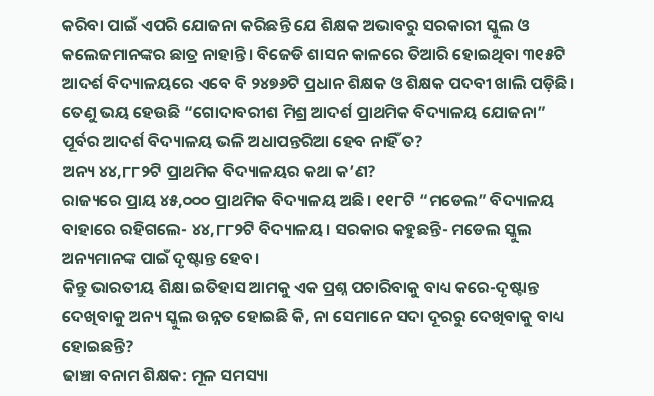କରିବା ପାଇଁ ଏପରି ଯୋଜନା କରିଛନ୍ତି ଯେ ଶିକ୍ଷକ ଅଭାବରୁ ସରକାରୀ ସ୍କୁଲ ଓ କଲେଜମାନଙ୍କର ଛାତ୍ର ନାହାନ୍ତି। ବିଜେଡି ଶାସନ କାଳରେ ତିଆରି ହୋଇଥିବା ୩୧୫ଟି ଆଦର୍ଶ ବିଦ୍ୟାଳୟରେ ଏବେ ବି ୨୪୭୬ଟି ପ୍ରଧାନ ଶିକ୍ଷକ ଓ ଶିକ୍ଷକ ପଦବୀ ଖାଲି ପଡ଼ିଛି। ତେଣୁ ଭୟ ହେଉଛି “ଗୋଦାବରୀଶ ମିଶ୍ର ଆଦର୍ଶ ପ୍ରାଥମିକ ବିଦ୍ୟାଳୟ ଯୋଜନା” ପୂର୍ବର ଆଦର୍ଶ ବିଦ୍ୟାଳୟ ଭଳି ଅଧାପନ୍ତରିଆ ହେବ ନାହିଁ ତ?
ଅନ୍ୟ ୪୪,୮୮୨ଟି ପ୍ରାଥମିକ ବିଦ୍ୟାଳୟର କଥା କ’ଣ?
ରାଜ୍ୟରେ ପ୍ରାୟ ୪୫,୦୦୦ ପ୍ରାଥମିକ ବିଦ୍ୟାଳୟ ଅଛି। ୧୧୮ଟି “ମଡେଲ” ବିଦ୍ୟାଳୟ ବାହାରେ ରହିଗଲେ- ୪୪,୮୮୨ଟି ବିଦ୍ୟାଳୟ। ସରକାର କହୁଛନ୍ତି- ମଡେଲ ସ୍କୁଲ ଅନ୍ୟମାନଙ୍କ ପାଇଁ ଦୃଷ୍ଟାନ୍ତ ହେବ।
କିନ୍ତୁ ଭାରତୀୟ ଶିକ୍ଷା ଇତିହାସ ଆମକୁ ଏକ ପ୍ରଶ୍ନ ପଚାରିବାକୁ ବାଧ୍ୟ କରେ-ଦୃଷ୍ଟାନ୍ତ ଦେଖିବାକୁ ଅନ୍ୟ ସ୍କୁଲ ଉନ୍ନତ ହୋଇଛି କି, ନା ସେମାନେ ସଦା ଦୂରରୁ ଦେଖିବାକୁ ବାଧ୍ୟ ହୋଇଛନ୍ତି?
ଢାଞ୍ଚା ବନାମ ଶିକ୍ଷକ: ମୂଳ ସମସ୍ୟା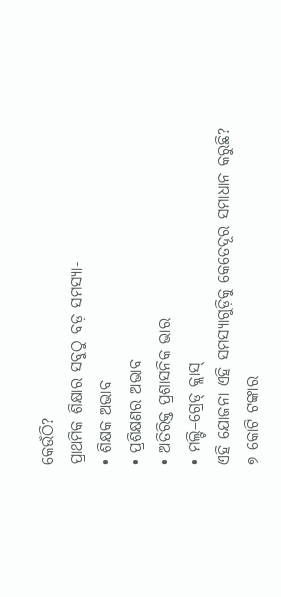କେଉଁଠି?
ପ୍ରାଥମିକ ଶିକ୍ଷାର ସବୁଠୁ ବଡ଼ ସମସ୍ୟା-
• ଶିକ୍ଷକ ଅଭାବ
• ପ୍ରଶିକ୍ଷଣର ଅଭାବ
• ଅତିରିକ୍ତ ପ୍ରଶାସନିକ ଭାର
• ମଲ୍ଟି–ଗ୍ରେଡ୍ କ୍ଲାସ୍
ଏହି ଯୋଜନା ଏହି ସମସ୍ୟାଗୁଡ଼ିକୁ କେତେଦୂର ସମାଧାନ କରୁଛି?
୭ କୋଟି ଟଙ୍କାର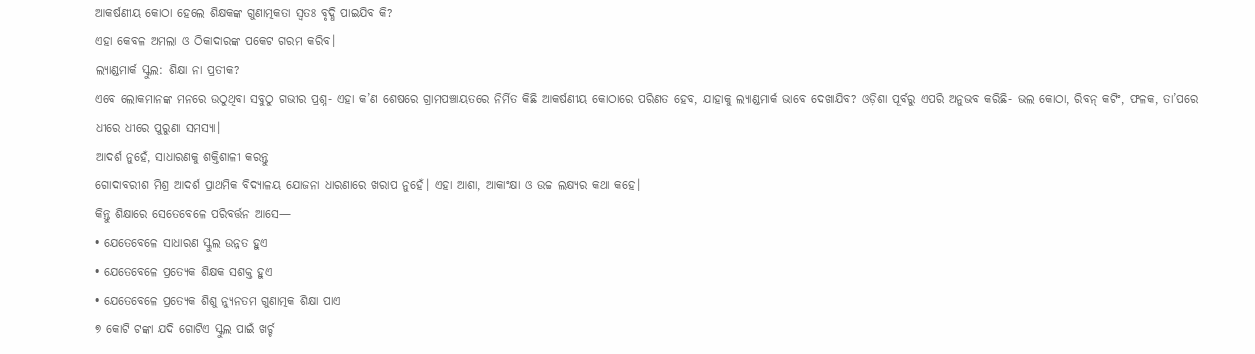ଆକର୍ଷଣୀୟ କୋଠା ହେଲେ ଶିକ୍ଷକଙ୍କ ଗୁଣାତ୍ମକତା ସ୍ୱତଃ ବୃଦ୍ଧି ପାଇଯିବ କି?
ଏହା କେବଳ ଅମଲା ଓ ଠିକାଦାରଙ୍କ ପକେଟ ଗରମ କରିବ।
ଲ୍ୟାଣ୍ଡମାର୍କ ସ୍କୁଲ: ଶିକ୍ଷା ନା ପ୍ରତୀକ?
ଏବେ ଲୋକମାନଙ୍କ ମନରେ ଉଠୁଥିବା ସବୁଠୁ ଗଭୀର ପ୍ରଶ୍ନ- ଏହା କ’ଣ ଶେଷରେ ଗ୍ରାମପଞ୍ଚାୟତରେ ନିର୍ମିତ କିଛି ଆକର୍ଷଣୀୟ କୋଠାରେ ପରିଣତ ହେବ, ଯାହାକୁ ଲ୍ୟାଣ୍ଡମାର୍କ ଭାବେ ଦେଖାଯିବ? ଓଡ଼ିଶା ପୂର୍ବରୁ ଏପରି ଅନୁଭବ କରିଛି- ଭଲ କୋଠା, ରିବନ୍ କଟିଂ, ଫଳକ, ତା’ପରେ ଧୀରେ ଧୀରେ ପୁରୁଣା ସମସ୍ୟା।
ଆଦର୍ଶ ନୁହେଁ, ସାଧାରଣକୁ ଶକ୍ତିଶାଳୀ କରନ୍ତୁ
ଗୋଦାବରୀଶ ମିଶ୍ର ଆଦର୍ଶ ପ୍ରାଥମିକ ବିଦ୍ୟାଳୟ ଯୋଜନା ଧାରଣାରେ ଖରାପ ନୁହେଁ। ଏହା ଆଶା, ଆକାଂକ୍ଷା ଓ ଉଚ୍ଚ ଲକ୍ଷ୍ୟର କଥା କହେ।
କିନ୍ତୁ ଶିକ୍ଷାରେ ସେତେବେଳେ ପରିବର୍ତ୍ତନ ଆସେ—
• ଯେତେବେଳେ ସାଧାରଣ ସ୍କୁଲ ଉନ୍ନତ ହୁଏ
• ଯେତେବେଳେ ପ୍ରତ୍ୟେକ ଶିକ୍ଷକ ସଶକ୍ତ ହୁଏ
• ଯେତେବେଳେ ପ୍ରତ୍ୟେକ ଶିଶୁ ନ୍ୟୁନତମ ଗୁଣାତ୍ମକ ଶିକ୍ଷା ପାଏ
୭ କୋଟି ଟଙ୍କା ଯଦି ଗୋଟିଏ ସ୍କୁଲ ପାଇଁ ଖର୍ଚ୍ଚ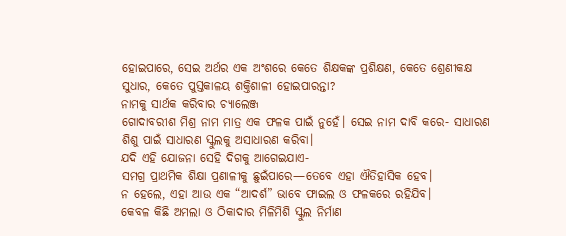ହୋଇପାରେ, ସେଇ ଅର୍ଥର ଏକ ଅଂଶରେ କେତେ ଶିକ୍ଷକଙ୍କ ପ୍ରଶିକ୍ଷଣ, କେତେ ଶ୍ରେଣୀକକ୍ଷ ସୁଧାର, କେତେ ପୁସ୍ତକାଳୟ ଶକ୍ତିଶାଳୀ ହୋଇପାରନ୍ତା?
ନାମକୁ ସାର୍ଥକ କରିବାର ଚ୍ୟାଲେଞ୍ଜ
ଗୋଦାବରୀଶ ମିଶ୍ର ନାମ ମାତ୍ର ଏକ ଫଳକ ପାଇଁ ନୁହେଁ। ସେଇ ନାମ ଦାବି କରେ- ସାଧାରଣ ଶିଶୁ ପାଇଁ ସାଧାରଣ ସ୍କୁଲକୁ ଅସାଧାରଣ କରିବା।
ଯଦି ଏହି ଯୋଜନା ସେହି ଦିଗକୁ ଆଗେଇଯାଏ-
ସମଗ୍ର ପ୍ରାଥମିକ ଶିକ୍ଷା ପ୍ରଣାଳୀକୁ ଛୁଇଁପାରେ—ତେବେ ଏହା ଐତିହାସିକ ହେବ।
ନ ହେଲେ, ଏହା ଆଉ ଏକ “ଆଦର୍ଶ” ଭାବେ ଫାଇଲ ଓ ଫଳକରେ ରହିଯିବ।
କେବଳ କିଛି ଅମଲା ଓ ଠିକାଦାର ମିଳିମିଶି ସ୍କୁଲ ନିର୍ମାଣ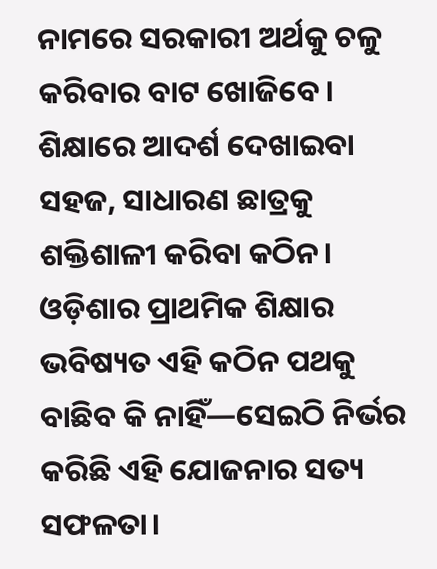ନାମରେ ସରକାରୀ ଅର୍ଥକୁ ଚଳୁ କରିବାର ବାଟ ଖୋଜିବେ। ଶିକ୍ଷାରେ ଆଦର୍ଶ ଦେଖାଇବା ସହଜ, ସାଧାରଣ ଛାତ୍ରକୁ ଶକ୍ତିଶାଳୀ କରିବା କଠିନ। ଓଡ଼ିଶାର ପ୍ରାଥମିକ ଶିକ୍ଷାର ଭବିଷ୍ୟତ ଏହି କଠିନ ପଥକୁ ବାଛିବ କି ନାହିଁ—ସେଇଠି ନିର୍ଭର କରିଛି ଏହି ଯୋଜନାର ସତ୍ୟ ସଫଳତା।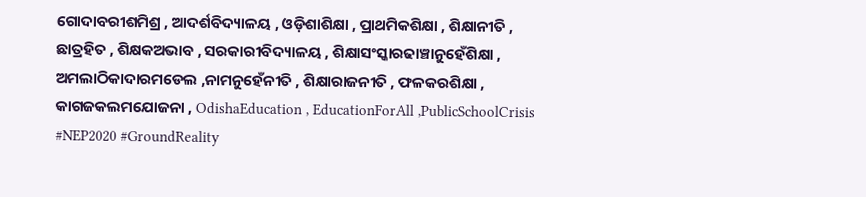ଗୋଦାବରୀଶମିଶ୍ର , ଆଦର୍ଶବିଦ୍ୟାଳୟ , ଓଡ଼ିଶାଶିକ୍ଷା , ପ୍ରାଥମିକଶିକ୍ଷା , ଶିକ୍ଷାନୀତି , ଛାତ୍ରହିତ , ଶିକ୍ଷକଅଭାବ , ସରକାରୀବିଦ୍ୟାଳୟ , ଶିକ୍ଷାସଂସ୍କାରଢାଞ୍ଚାନୁହେଁଶିକ୍ଷା , ଅମଲାଠିକାଦାରମଡେଲ ,ନାମନୁହେଁନୀତି , ଶିକ୍ଷାରାଜନୀତି , ଫଳକରଶିକ୍ଷା , କାଗଜକଲମଯୋଜନା , OdishaEducation , EducationForAll ,PublicSchoolCrisis #NEP2020 #GroundReality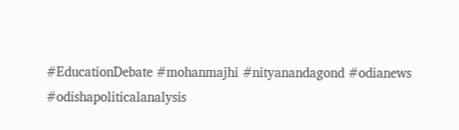#EducationDebate #mohanmajhi #nityanandagond #odianews #odishapoliticalanalysis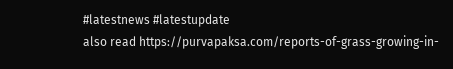#latestnews #latestupdate
also read https://purvapaksa.com/reports-of-grass-growing-in-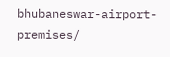bhubaneswar-airport-premises/